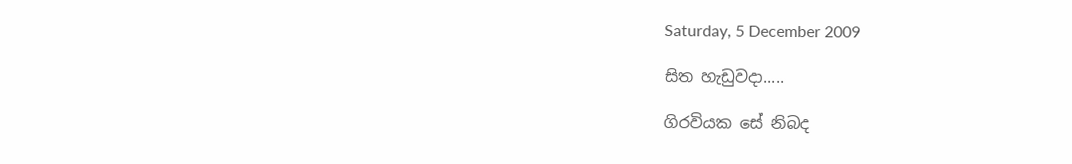Saturday, 5 December 2009

සිත හැඩුවදා.....

ගිරවියක සේ නිබද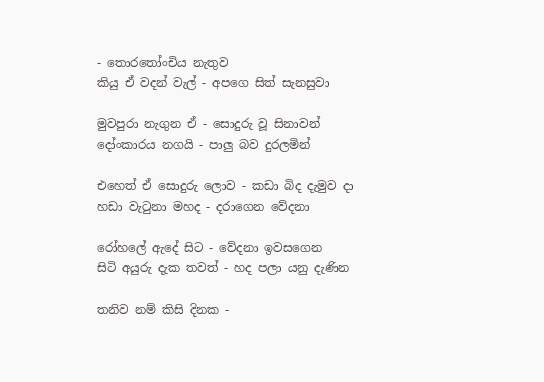- තොරතෝංචිය නැතුව
කියු ඒ වදන් වැල් - අපගෙ සිත් සැනසුවා

මුවපුරා නැගුන ඒ - සොදුරු වූ සිනාවන්
දෝංකාරය නගයි - පාලු බව දුරලමින්

එහෙත් ඒ සොදුරු ලොව - කඩා බිද දැමුව දා
හඩා වැටුනා මහද - දරාගෙන වේදනා

රෝහලේ ඇදේ සිට - වේදනා ඉවසගෙන
සිටි අයුරු දැක තවත් - හද පලා යනු දැණින

තනිව නම් කිසි දිනක -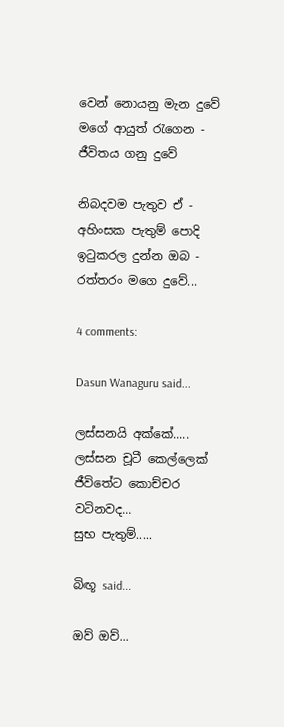වෙන් නොයනු මැන දුවේ
මගේ ආයුත් රැගෙන - ජීවිතය ගනු දුවේ

නිබදවම පැතුව ඒ - අහිංසක පැතුම් පොදි
ඉටුකරල දුන්න ඔබ - රත්තරං මගෙ දුවේ...

4 comments:

Dasun Wanaguru said...

ලස්සනයි අක්කේ.....
ලස්සන චූටී කෙල්ලෙක් ජීවිතේට කොච්චර වටිනවද...
සුභ පැතුම්.....

බිඟූ said...

ඔව් ඔව්...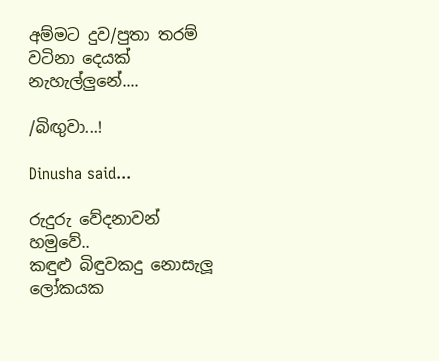අම්මට දුව/පුතා තරම් වටිනා දෙයක් නැහැල්ලුනේ....

/බිඟුවා...!

Dinusha said...

රුදුරු වේදනාවන් හමුවේ..
කඳුළු බිඳුවකදු නොසැලූ
ලෝකයක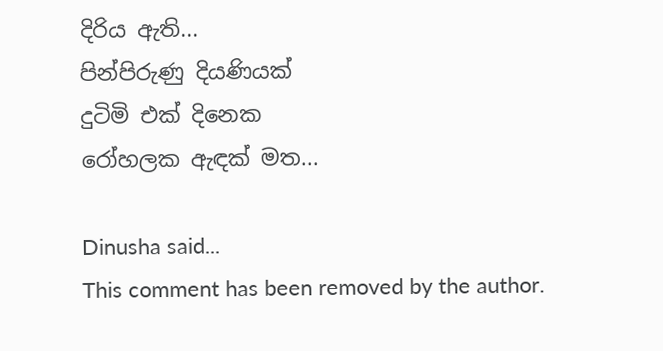දිරිය ඇති...
පින්පිරුණු දියණියක්
දුටිමි එක් දිනෙක
රෝහලක ඇඳක් මත...

Dinusha said...
This comment has been removed by the author.